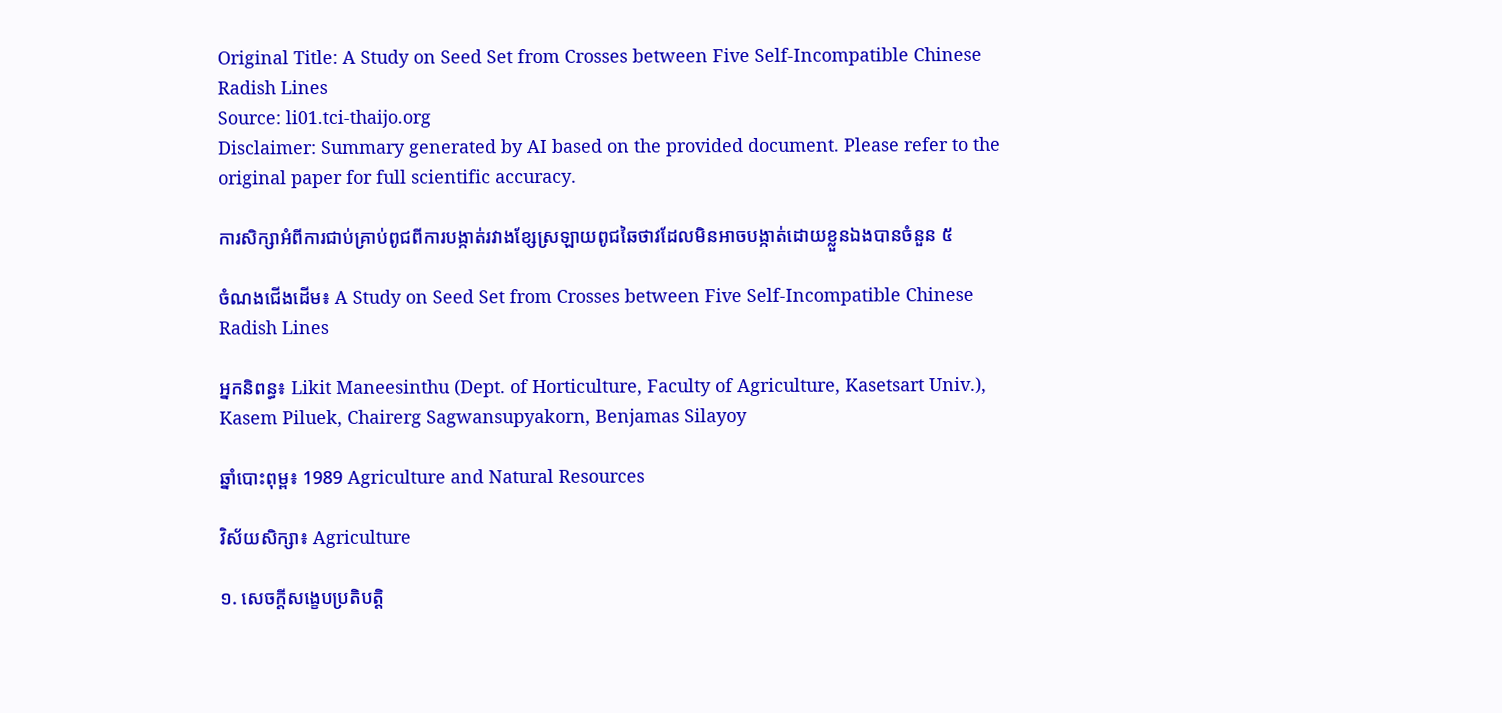Original Title: A Study on Seed Set from Crosses between Five Self-Incompatible Chinese Radish Lines
Source: li01.tci-thaijo.org
Disclaimer: Summary generated by AI based on the provided document. Please refer to the original paper for full scientific accuracy.

ការសិក្សាអំពីការជាប់គ្រាប់ពូជពីការបង្កាត់រវាងខ្សែស្រឡាយពូជឆៃថាវដែលមិនអាចបង្កាត់ដោយខ្លួនឯងបានចំនួន ៥

ចំណងជើងដើម៖ A Study on Seed Set from Crosses between Five Self-Incompatible Chinese Radish Lines

អ្នកនិពន្ធ៖ Likit Maneesinthu (Dept. of Horticulture, Faculty of Agriculture, Kasetsart Univ.), Kasem Piluek, Chairerg Sagwansupyakorn, Benjamas Silayoy

ឆ្នាំបោះពុម្ព៖ 1989 Agriculture and Natural Resources

វិស័យសិក្សា៖ Agriculture

១. សេចក្តីសង្ខេបប្រតិបត្តិ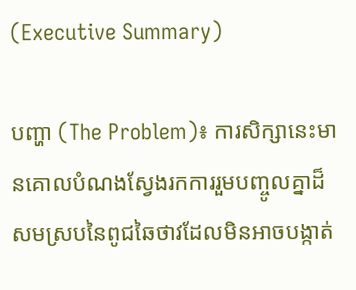(Executive Summary)

បញ្ហា (The Problem)៖ ការសិក្សានេះមានគោលបំណងស្វែងរកការរួមបញ្ចូលគ្នាដ៏សមស្របនៃពូជឆៃថាវដែលមិនអាចបង្កាត់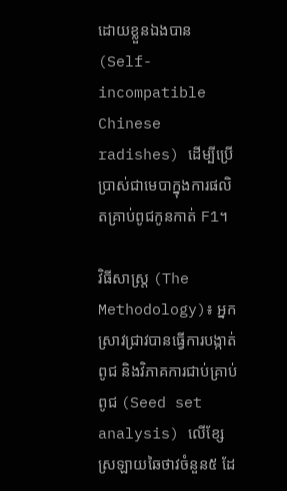ដោយខ្លួនឯងបាន (Self-incompatible Chinese radishes) ដើម្បីប្រើប្រាស់ជាមេបាក្នុងការផលិតគ្រាប់ពូជកូនកាត់ F1។

វិធីសាស្ត្រ (The Methodology)៖ អ្នកស្រាវជ្រាវបានធ្វើការបង្កាត់ពូជ និងវិភាគការជាប់គ្រាប់ពូជ (Seed set analysis) លើខ្សែស្រឡាយឆៃថាវចំនួន៥ ដែ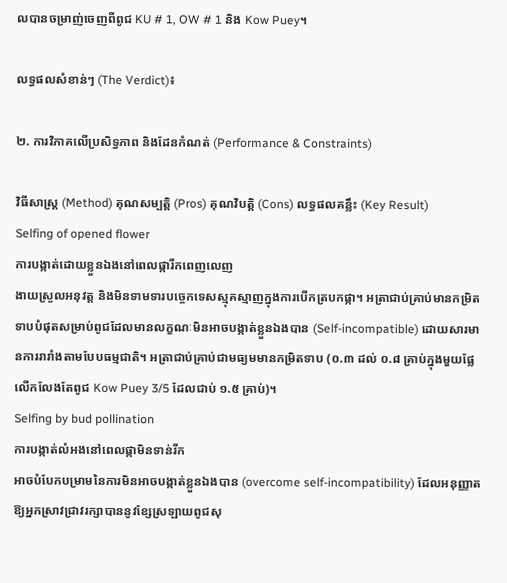លបានចម្រាញ់ចេញពីពូជ KU # 1, OW # 1 និង Kow Puey។

លទ្ធផលសំខាន់ៗ (The Verdict)៖

២. ការវិភាគលើប្រសិទ្ធភាព និងដែនកំណត់ (Performance & Constraints)

វិធីសាស្ត្រ (Method) គុណសម្បត្តិ (Pros) គុណវិបត្តិ (Cons) លទ្ធផលគន្លឹះ (Key Result)
Selfing of opened flower
ការបង្កាត់ដោយខ្លួនឯងនៅពេលផ្ការីកពេញលេញ
ងាយស្រួលអនុវត្ត និងមិនទាមទារបច្ចេកទេសស្មុគស្មាញក្នុងការបើកត្របកផ្កា។ អត្រាជាប់គ្រាប់មានកម្រិតទាបបំផុតសម្រាប់ពូជដែលមានលក្ខណៈមិនអាចបង្កាត់ខ្លួនឯងបាន (Self-incompatible) ដោយសារមានការរារាំងតាមបែបធម្មជាតិ។ អត្រាជាប់គ្រាប់ជាមធ្យមមានកម្រិតទាប (០.៣ ដល់ ០.៨ គ្រាប់ក្នុងមួយផ្លែ លើកលែងតែពូជ Kow Puey 3/5 ដែលជាប់ ១.៥ គ្រាប់)។
Selfing by bud pollination
ការបង្កាត់លំអងនៅពេលផ្កាមិនទាន់រីក
អាចបំបែកបម្រាមនៃការមិនអាចបង្កាត់ខ្លួនឯងបាន (overcome self-incompatibility) ដែលអនុញ្ញាតឱ្យអ្នកស្រាវជ្រាវរក្សាបាននូវខ្សែស្រឡាយពូជសុ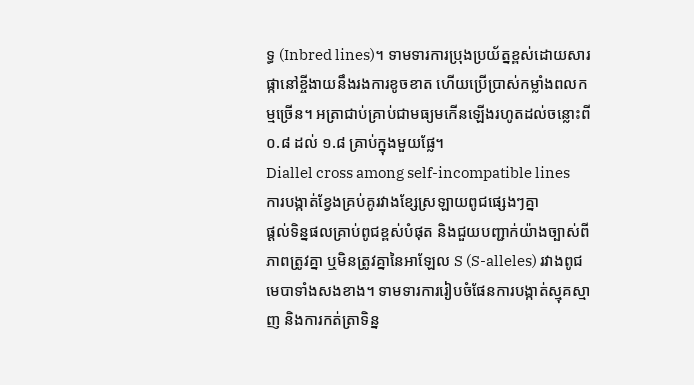ទ្ធ (Inbred lines)។ ទាមទារការប្រុងប្រយ័ត្នខ្ពស់ដោយសារផ្កានៅខ្ចីងាយនឹងរងការខូចខាត ហើយប្រើប្រាស់កម្លាំងពលកម្មច្រើន។ អត្រាជាប់គ្រាប់ជាមធ្យមកើនឡើងរហូតដល់ចន្លោះពី ០.៨ ដល់ ១.៨ គ្រាប់ក្នុងមួយផ្លែ។
Diallel cross among self-incompatible lines
ការបង្កាត់ខ្វែងគ្រប់គូរវាងខ្សែស្រឡាយពូជផ្សេងៗគ្នា
ផ្តល់ទិន្នផលគ្រាប់ពូជខ្ពស់បំផុត និងជួយបញ្ជាក់យ៉ាងច្បាស់ពីភាពត្រូវគ្នា ឬមិនត្រូវគ្នានៃអាឡែល S (S-alleles) រវាងពូជមេបាទាំងសងខាង។ ទាមទារការរៀបចំផែនការបង្កាត់ស្មុគស្មាញ និងការកត់ត្រាទិន្ន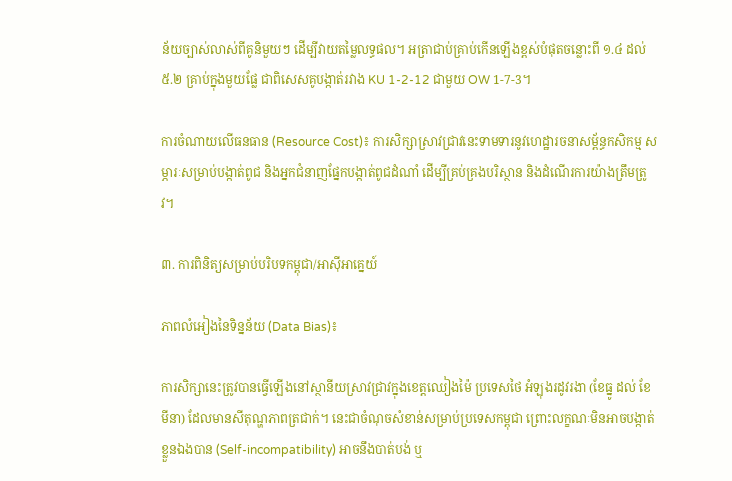ន័យច្បាស់លាស់ពីគូនិមួយៗ ដើម្បីវាយតម្លៃលទ្ធផល។ អត្រាជាប់គ្រាប់កើនឡើងខ្ពស់បំផុតចន្លោះពី ១.៤ ដល់ ៥.២ គ្រាប់ក្នុងមួយផ្លែ ជាពិសេសគូបង្កាត់រវាង KU 1-2-12 ជាមួយ OW 1-7-3។

ការចំណាយលើធនធាន (Resource Cost)៖ ការសិក្សាស្រាវជ្រាវនេះទាមទារនូវហេដ្ឋារចនាសម្ព័ន្ធកសិកម្ម សម្ភារៈសម្រាប់បង្កាត់ពូជ និងអ្នកជំនាញផ្នែកបង្កាត់ពូជដំណាំ ដើម្បីគ្រប់គ្រងបរិស្ថាន និងដំណើរការយ៉ាងត្រឹមត្រូវ។

៣. ការពិនិត្យសម្រាប់បរិបទកម្ពុជា/អាស៊ីអាគ្នេយ៍

ភាពលំអៀងនៃទិន្នន័យ (Data Bias)៖

ការសិក្សានេះត្រូវបានធ្វើឡើងនៅស្ថានីយស្រាវជ្រាវក្នុងខេត្តឈៀងម៉ៃ ប្រទេសថៃ អំឡុងរដូវរងា (ខែធ្នូ ដល់ ខែមីនា) ដែលមានសីតុណ្ហភាពត្រជាក់។ នេះជាចំណុចសំខាន់សម្រាប់ប្រទេសកម្ពុជា ព្រោះលក្ខណៈមិនអាចបង្កាត់ខ្លួនឯងបាន (Self-incompatibility) អាចនឹងបាត់បង់ ឬ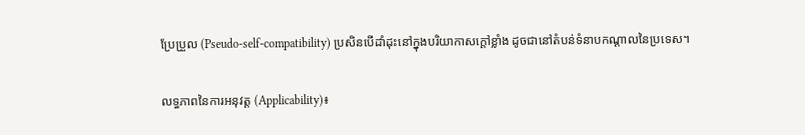ប្រែប្រួល (Pseudo-self-compatibility) ប្រសិនបើដាំដុះនៅក្នុងបរិយាកាសក្ដៅខ្លាំង ដូចជានៅតំបន់ទំនាបកណ្តាលនៃប្រទេស។

លទ្ធភាពនៃការអនុវត្ត (Applicability)៖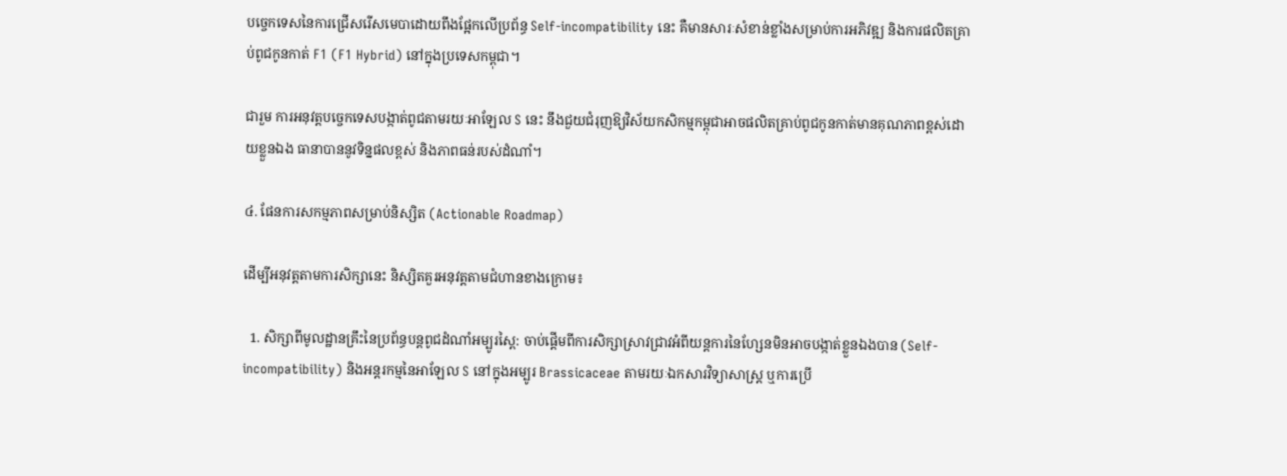បច្ចេកទេសនៃការជ្រើសរើសមេបាដោយពឹងផ្អែកលើប្រព័ន្ធ Self-incompatibility នេះ គឺមានសារៈសំខាន់ខ្លាំងសម្រាប់ការអភិវឌ្ឍ និងការផលិតគ្រាប់ពូជកូនកាត់ F1 (F1 Hybrid) នៅក្នុងប្រទេសកម្ពុជា។

ជារួម ការអនុវត្តបច្ចេកទេសបង្កាត់ពូជតាមរយៈអាឡែល S នេះ នឹងជួយជំរុញឱ្យវិស័យកសិកម្មកម្ពុជាអាចផលិតគ្រាប់ពូជកូនកាត់មានគុណភាពខ្ពស់ដោយខ្លួនឯង ធានាបាននូវទិន្នផលខ្ពស់ និងភាពធន់របស់ដំណាំ។

៤. ផែនការសកម្មភាពសម្រាប់និស្សិត (Actionable Roadmap)

ដើម្បីអនុវត្តតាមការសិក្សានេះ និស្សិតគួរអនុវត្តតាមជំហានខាងក្រោម៖

  1. សិក្សាពីមូលដ្ឋានគ្រឹះនៃប្រព័ន្ធបន្តពូជដំណាំអម្បូរស្ពៃ: ចាប់ផ្តើមពីការសិក្សាស្រាវជ្រាវអំពីយន្តការនៃហ្សែនមិនអាចបង្កាត់ខ្លួនឯងបាន (Self-incompatibility) និងអន្តរកម្មនៃអាឡែល S នៅក្នុងអម្បូរ Brassicaceae តាមរយៈឯកសារវិទ្យាសាស្ត្រ ឬការប្រើ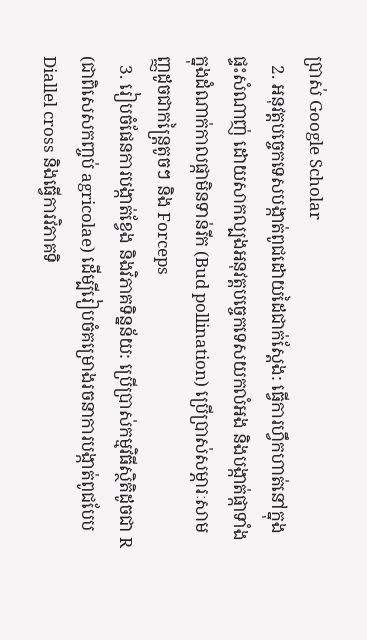ប្រាស់ Google Scholar
  2. អនុវត្តបច្ចេកទេសបង្កាត់ពូជដោយដៃជាក់ស្តែង: ធ្វើការហ្វឹកហាត់នៅក្នុងផ្ទះសំណាញ់ ដោយសាកល្បងអនុវត្តបច្ចេកទេសយកលំអង និងបង្កាត់ផ្កាទាំងក្នុងដំណាក់កាលផ្កាមិនទាន់រីក (Bud pollination) ប្រើប្រាស់សម្ភារៈសាមញ្ញដូចជាកន្ត្រៃតូចៗ និង Forceps
  3. រៀបចំផែនការបង្កាត់ខ្វែង និងវិភាគទិន្នន័យ: ប្រើប្រាស់កម្មវិធីស្ថិតិដូចជា R (ជាពិសេសកញ្ចប់ agricolae) ដើម្បីរៀបចំគម្រោងរចនាការបង្កាត់ពូជបែប Diallel cross និងធ្វើការវិភាគទិ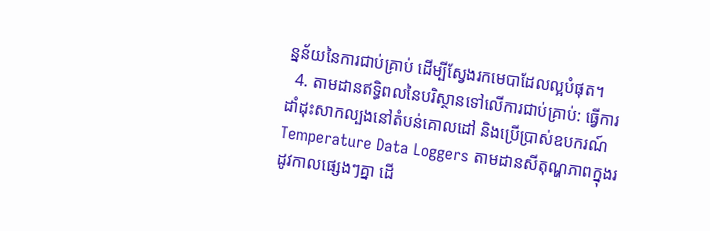ន្នន័យនៃការជាប់គ្រាប់ ដើម្បីស្វែងរកមេបាដែលល្អបំផុត។
  4. តាមដានឥទ្ធិពលនៃបរិស្ថានទៅលើការជាប់គ្រាប់: ធ្វើការដាំដុះសាកល្បងនៅតំបន់គោលដៅ និងប្រើប្រាស់ឧបករណ៍ Temperature Data Loggers តាមដានសីតុណ្ហភាពក្នុងរដូវកាលផ្សេងៗគ្នា ដើ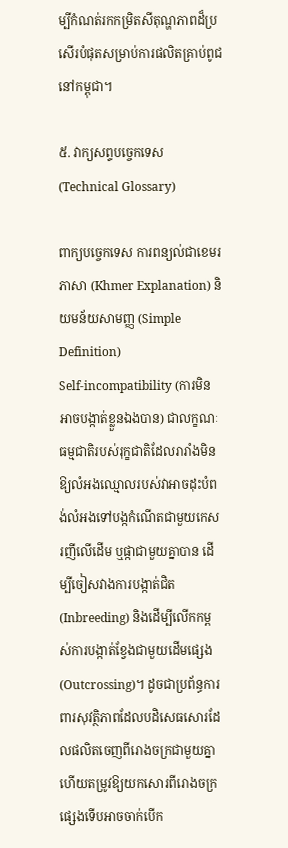ម្បីកំណត់រកកម្រិតសីតុណ្ហភាពដ៏ប្រសើរបំផុតសម្រាប់ការផលិតគ្រាប់ពូជនៅកម្ពុជា។

៥. វាក្យសព្ទបច្ចេកទេស (Technical Glossary)

ពាក្យបច្ចេកទេស ការពន្យល់ជាខេមរភាសា (Khmer Explanation) និយមន័យសាមញ្ញ (Simple Definition)
Self-incompatibility (ការមិនអាចបង្កាត់ខ្លួនឯងបាន) ជាលក្ខណៈធម្មជាតិរបស់រុក្ខជាតិដែលរារាំងមិនឱ្យលំអងឈ្មោលរបស់វាអាចដុះបំពង់លំអងទៅបង្កកំណើតជាមួយកេសរញីលើដើម ឬផ្កាជាមួយគ្នាបាន ដើម្បីចៀសវាងការបង្កាត់ជិត (Inbreeding) និងដើម្បីលើកកម្ពស់ការបង្កាត់ខ្វែងជាមួយដើមផ្សេង (Outcrossing)។ ដូចជាប្រព័ន្ធការពារសុវត្ថិភាពដែលបដិសេធសោរដែលផលិតចេញពីរោងចក្រជាមួយគ្នា ហើយតម្រូវឱ្យយកសោរពីរោងចក្រផ្សេងទើបអាចចាក់បើក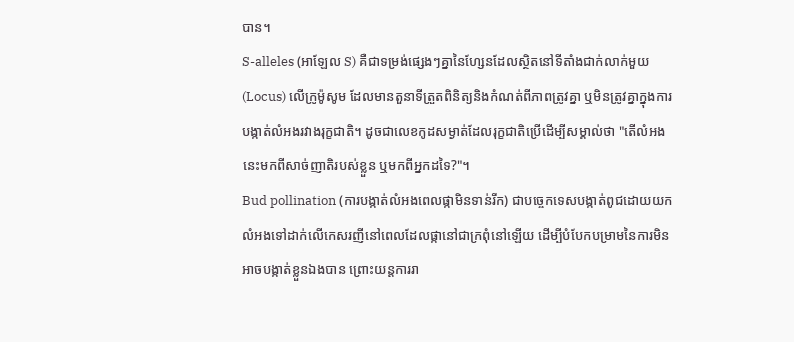បាន។
S-alleles (អាឡែល S) គឺជាទម្រង់ផ្សេងៗគ្នានៃហ្សែនដែលស្ថិតនៅទីតាំងជាក់លាក់មួយ (Locus) លើក្រូម៉ូសូម ដែលមានតួនាទីត្រួតពិនិត្យនិងកំណត់ពីភាពត្រូវគ្នា ឬមិនត្រូវគ្នាក្នុងការបង្កាត់លំអងរវាងរុក្ខជាតិ។ ដូចជាលេខកូដសម្ងាត់ដែលរុក្ខជាតិប្រើដើម្បីសម្គាល់ថា "តើលំអងនេះមកពីសាច់ញាតិរបស់ខ្លួន ឬមកពីអ្នកដទៃ?"។
Bud pollination (ការបង្កាត់លំអងពេលផ្កាមិនទាន់រីក) ជាបច្ចេកទេសបង្កាត់ពូជដោយយកលំអងទៅដាក់លើកេសរញីនៅពេលដែលផ្កានៅជាក្រពុំនៅឡើយ ដើម្បីបំបែកបម្រាមនៃការមិនអាចបង្កាត់ខ្លួនឯងបាន ព្រោះយន្តការរា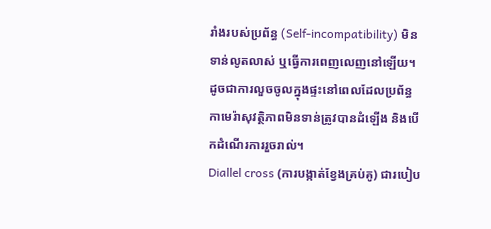រាំងរបស់ប្រព័ន្ធ (Self-incompatibility) មិនទាន់លូតលាស់ ឬធ្វើការពេញលេញនៅឡើយ។ ដូចជាការលួចចូលក្នុងផ្ទះនៅពេលដែលប្រព័ន្ធកាមេរ៉ាសុវត្ថិភាពមិនទាន់ត្រូវបានដំឡើង និងបើកដំណើរការរួចរាល់។
Diallel cross (ការបង្កាត់ខ្វែងគ្រប់គូ) ជារបៀប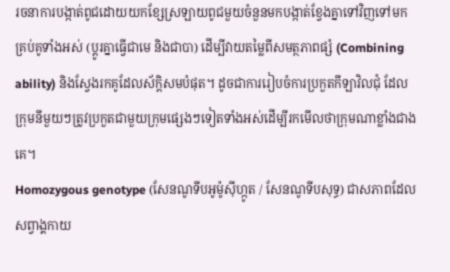រចនាការបង្កាត់ពូជដោយយកខ្សែស្រឡាយពូជមួយចំនួនមកបង្កាត់ខ្វែងគ្នាទៅវិញទៅមកគ្រប់គូទាំងអស់ (ប្តូរគ្នាធ្វើជាមេ និងជាបា) ដើម្បីវាយតម្លៃពីសមត្ថភាពផ្សំ (Combining ability) និងស្វែងរកគូដែលស័ក្តិសមបំផុត។ ដូចជាការរៀបចំការប្រកួតកីឡាវិលជុំ ដែលក្រុមនីមួយៗត្រូវប្រកួតជាមួយក្រុមផ្សេងៗទៀតទាំងអស់ដើម្បីរកមើលថាក្រុមណាខ្លាំងជាងគេ។
Homozygous genotype (សែនណូទីបអូម៉ូស៊ីហ្កូត / សែនណូទីបសុទ្ធ) ជាសភាពដែលសព្វាង្គកាយ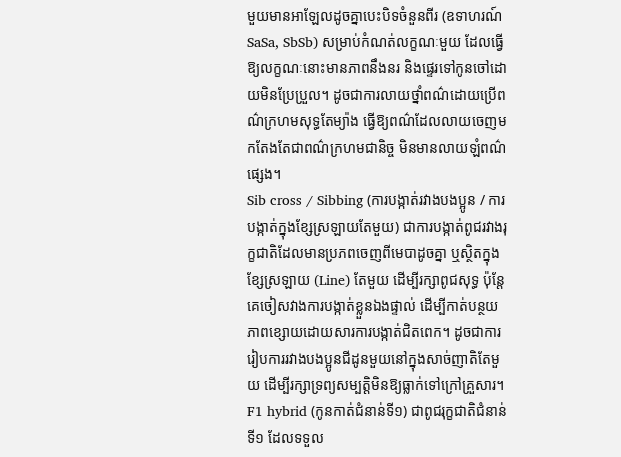មួយមានអាឡែលដូចគ្នាបេះបិទចំនួនពីរ (ឧទាហរណ៍ SaSa, SbSb) សម្រាប់កំណត់លក្ខណៈមួយ ដែលធ្វើឱ្យលក្ខណៈនោះមានភាពនឹងនរ និងផ្ទេរទៅកូនចៅដោយមិនប្រែប្រួល។ ដូចជាការលាយថ្នាំពណ៌ដោយប្រើពណ៌ក្រហមសុទ្ធតែម្យ៉ាង ធ្វើឱ្យពណ៌ដែលលាយចេញមកតែងតែជាពណ៌ក្រហមជានិច្ច មិនមានលាយឡំពណ៌ផ្សេង។
Sib cross / Sibbing (ការបង្កាត់រវាងបងប្អូន / ការបង្កាត់ក្នុងខ្សែស្រឡាយតែមួយ) ជាការបង្កាត់ពូជរវាងរុក្ខជាតិដែលមានប្រភពចេញពីមេបាដូចគ្នា ឬស្ថិតក្នុងខ្សែស្រឡាយ (Line) តែមួយ ដើម្បីរក្សាពូជសុទ្ធ ប៉ុន្តែគេចៀសវាងការបង្កាត់ខ្លួនឯងផ្ទាល់ ដើម្បីកាត់បន្ថយភាពខ្សោយដោយសារការបង្កាត់ជិតពេក។ ដូចជាការរៀបការរវាងបងប្អូនជីដូនមួយនៅក្នុងសាច់ញាតិតែមួយ ដើម្បីរក្សាទ្រព្យសម្បត្តិមិនឱ្យធ្លាក់ទៅក្រៅគ្រួសារ។
F1 hybrid (កូនកាត់ជំនាន់ទី១) ជាពូជរុក្ខជាតិជំនាន់ទី១ ដែលទទួល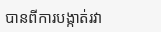បានពីការបង្កាត់រវា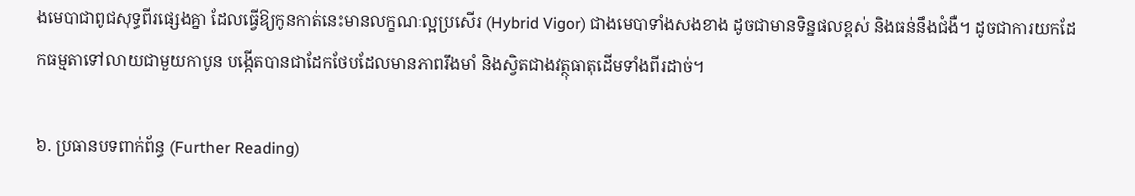ងមេបាជាពូជសុទ្ធពីរផ្សេងគ្នា ដែលធ្វើឱ្យកូនកាត់នេះមានលក្ខណៈល្អប្រសើរ (Hybrid Vigor) ជាងមេបាទាំងសងខាង ដូចជាមានទិន្នផលខ្ពស់ និងធន់នឹងជំងឺ។ ដូចជាការយកដែកធម្មតាទៅលាយជាមួយកាបូន បង្កើតបានជាដែកថែបដែលមានភាពរឹងមាំ និងស្វិតជាងវត្ថុធាតុដើមទាំងពីរដាច់។

៦. ប្រធានបទពាក់ព័ន្ធ (Further Reading)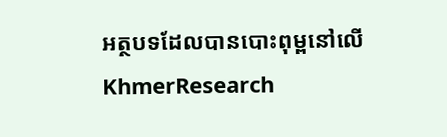អត្ថបទដែលបានបោះពុម្ពនៅលើ KhmerResearch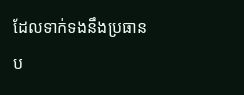ដែលទាក់ទងនឹងប្រធានប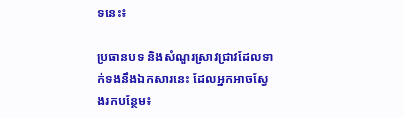ទនេះ៖

ប្រធានបទ និងសំណួរស្រាវជ្រាវដែលទាក់ទងនឹងឯកសារនេះ ដែលអ្នកអាចស្វែងរកបន្ថែម៖